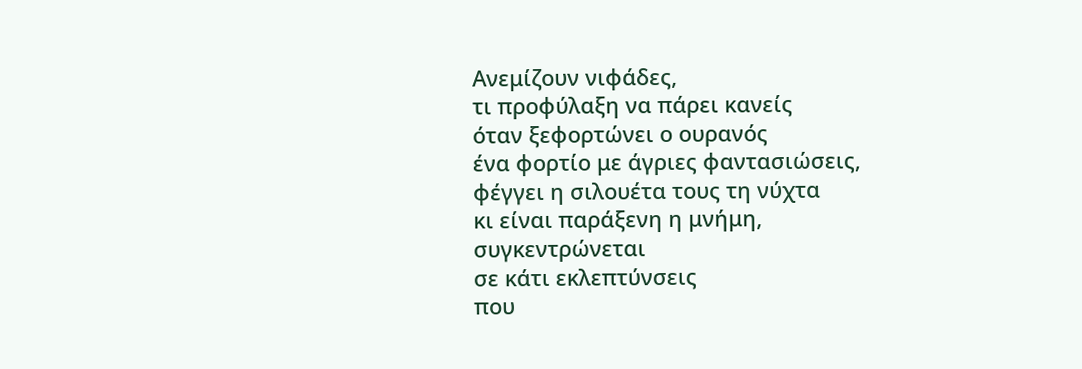Ανεμίζουν νιφάδες,
τι προφύλαξη να πάρει κανείς
όταν ξεφορτώνει ο ουρανός
ένα φορτίο με άγριες φαντασιώσεις,
φέγγει η σιλουέτα τους τη νύχτα
κι είναι παράξενη η μνήμη,
συγκεντρώνεται
σε κάτι εκλεπτύνσεις
που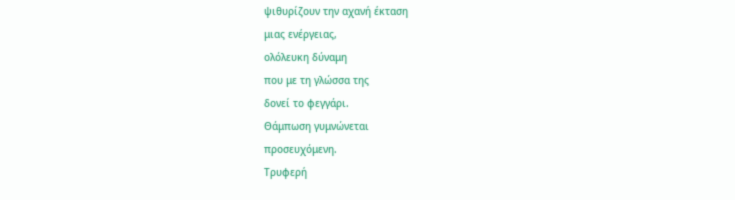ψιθυρίζουν την αχανή έκταση
μιας ενέργειας,
ολόλευκη δύναμη
που με τη γλώσσα της
δονεί το φεγγάρι.
Θάμπωση γυμνώνεται
προσευχόμενη.
Τρυφερή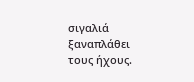σιγαλιά ξαναπλάθει
τους ήχους.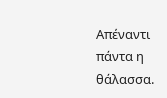Απέναντι
πάντα η θάλασσα.